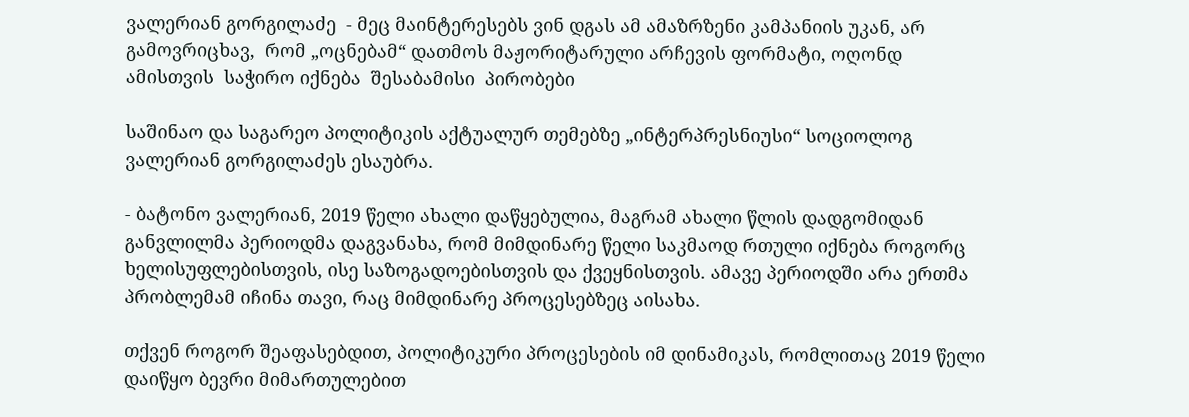ვალერიან გორგილაძე  - მეც მაინტერესებს ვინ დგას ამ ამაზრზენი კამპანიის უკან, არ გამოვრიცხავ,  რომ „ოცნებამ“ დათმოს მაჟორიტარული არჩევის ფორმატი, ოღონდ ამისთვის  საჭირო იქნება  შესაბამისი  პირობები

საშინაო და საგარეო პოლიტიკის აქტუალურ თემებზე „ინტერპრესნიუსი“ სოციოლოგ ვალერიან გორგილაძეს ესაუბრა.

- ბატონო ვალერიან, 2019 წელი ახალი დაწყებულია, მაგრამ ახალი წლის დადგომიდან განვლილმა პერიოდმა დაგვანახა, რომ მიმდინარე წელი საკმაოდ რთული იქნება როგორც ხელისუფლებისთვის, ისე საზოგადოებისთვის და ქვეყნისთვის. ამავე პერიოდში არა ერთმა პრობლემამ იჩინა თავი, რაც მიმდინარე პროცესებზეც აისახა.

თქვენ როგორ შეაფასებდით, პოლიტიკური პროცესების იმ დინამიკას, რომლითაც 2019 წელი დაიწყო ბევრი მიმართულებით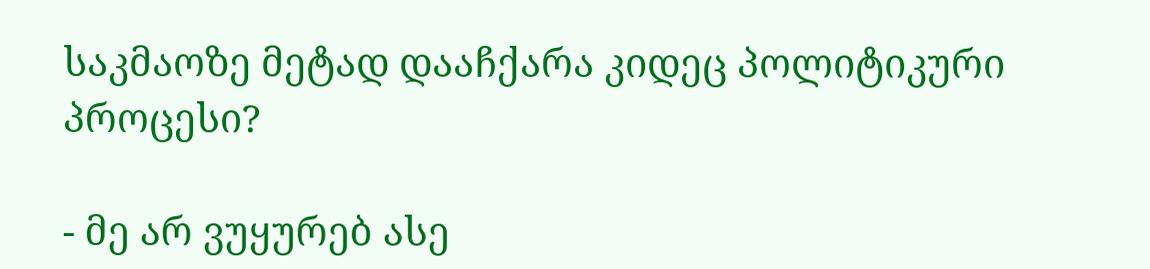საკმაოზე მეტად დააჩქარა კიდეც პოლიტიკური პროცესი?

- მე არ ვუყურებ ასე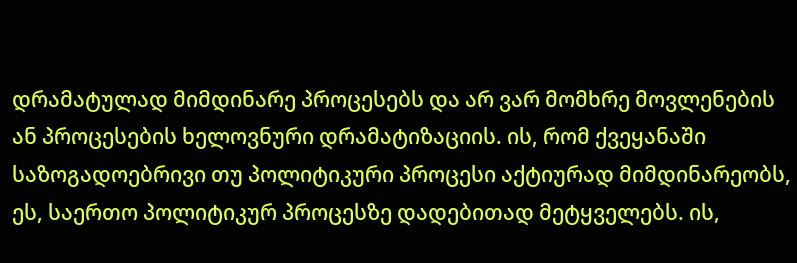დრამატულად მიმდინარე პროცესებს და არ ვარ მომხრე მოვლენების ან პროცესების ხელოვნური დრამატიზაციის. ის, რომ ქვეყანაში საზოგადოებრივი თუ პოლიტიკური პროცესი აქტიურად მიმდინარეობს, ეს, საერთო პოლიტიკურ პროცესზე დადებითად მეტყველებს. ის,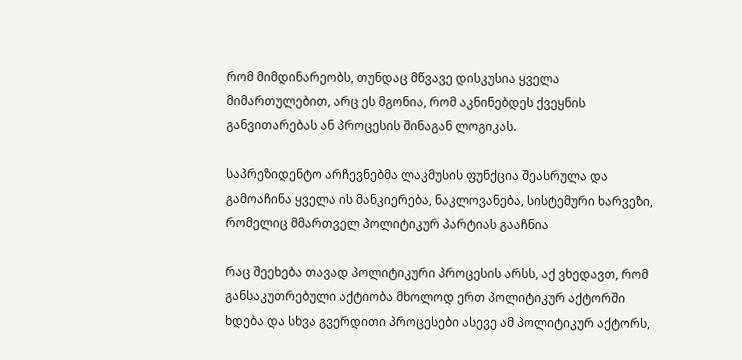რომ მიმდინარეობს, თუნდაც მწვავე დისკუსია ყველა მიმართულებით, არც ეს მგონია, რომ აკნინებდეს ქვეყნის განვითარებას ან პროცესის შინაგან ლოგიკას.

საპრეზიდენტო არჩევნებმა ლაკმუსის ფუნქცია შეასრულა და გამოაჩინა ყველა ის მანკიერება, ნაკლოვანება, სისტემური ხარვეზი, რომელიც მმართველ პოლიტიკურ პარტიას გააჩნია

რაც შეეხება თავად პოლიტიკური პროცესის არსს, აქ ვხედავთ, რომ განსაკუთრებული აქტიობა მხოლოდ ერთ პოლიტიკურ აქტორში ხდება და სხვა გვერდითი პროცესები ასევე ამ პოლიტიკურ აქტორს,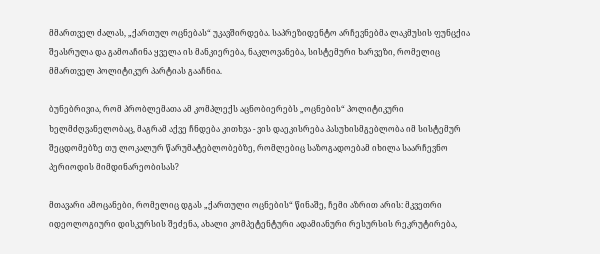მმართველ ძალას, „ქართულ ოცნებას“ უკავშირდება. საპრეზიდენტო არჩევნებმა ლაკმუსის ფუნცქია შეასრულა და გამოაჩინა ყველა ის მანკიერება, ნაკლოვანება, სისტემური ხარვეზი, რომელიც მმართველ პოლიტიკურ პარტიას გააჩნია.

ბუნებრივია, რომ პრობლემათა ამ კომპლექს აცნობიერებს „ოცნების“ პოლიტიკური ხელმძღვანელობაც, მაგრამ აქვე ჩნდება კითხვა - ვის დაეკისრება პასუხისმგებლობა იმ სისტემურ შეცდომებზე თუ ლოკალურ წარუმატებლობებზე, რომლებიც საზოგადოებამ იხილა საარჩევნო პერიოდის მიმდინარეობისას?

მთავარი ამოცანები, რომელიც დგას „ქართული ოცნების“ წინაშე, ჩემი აზრით არის: მკვეთრი იდეოლოგიური დისკურსის შეძენა, ახალი კომპეტენტური ადამიანური რესურსის რეკრუტირება,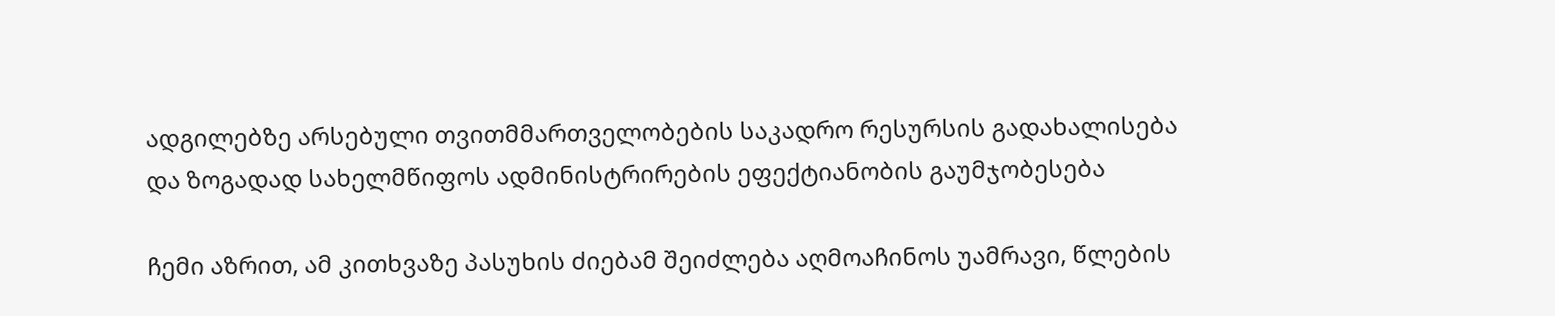ადგილებზე არსებული თვითმმართველობების საკადრო რესურსის გადახალისება და ზოგადად სახელმწიფოს ადმინისტრირების ეფექტიანობის გაუმჯობესება

ჩემი აზრით, ამ კითხვაზე პასუხის ძიებამ შეიძლება აღმოაჩინოს უამრავი, წლების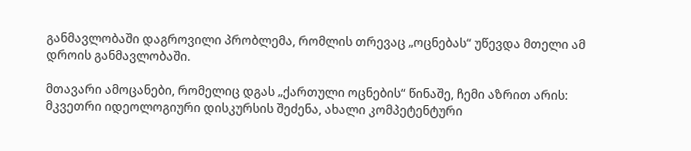განმავლობაში დაგროვილი პრობლემა, რომლის თრევაც „ოცნებას“ უწევდა მთელი ამ დროის განმავლობაში.

მთავარი ამოცანები, რომელიც დგას „ქართული ოცნების“ წინაშე, ჩემი აზრით არის: მკვეთრი იდეოლოგიური დისკურსის შეძენა, ახალი კომპეტენტური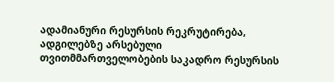ადამიანური რესურსის რეკრუტირება, ადგილებზე არსებული თვითმმართველობების საკადრო რესურსის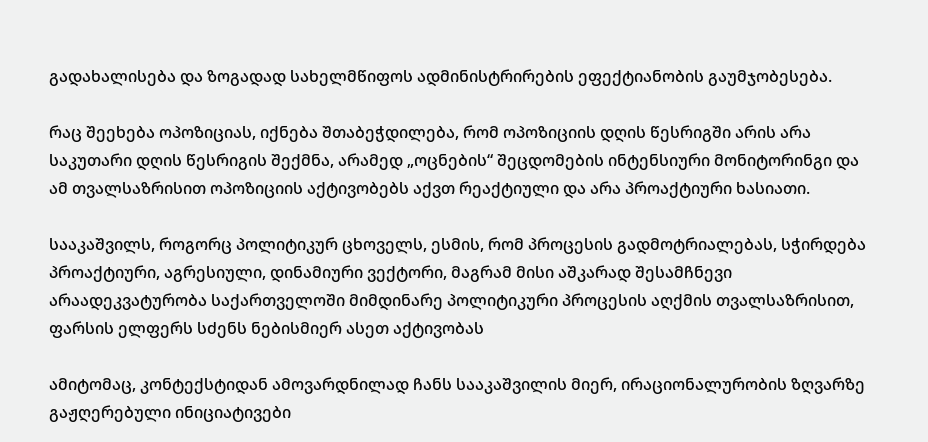გადახალისება და ზოგადად სახელმწიფოს ადმინისტრირების ეფექტიანობის გაუმჯობესება.

რაც შეეხება ოპოზიციას, იქნება შთაბეჭდილება, რომ ოპოზიციის დღის წესრიგში არის არა საკუთარი დღის წესრიგის შექმნა, არამედ „ოცნების“ შეცდომების ინტენსიური მონიტორინგი და ამ თვალსაზრისით ოპოზიციის აქტივობებს აქვთ რეაქტიული და არა პროაქტიური ხასიათი.

სააკაშვილს, როგორც პოლიტიკურ ცხოველს, ესმის, რომ პროცესის გადმოტრიალებას, სჭირდება პროაქტიური, აგრესიული, დინამიური ვექტორი, მაგრამ მისი აშკარად შესამჩნევი არაადეკვატურობა საქართველოში მიმდინარე პოლიტიკური პროცესის აღქმის თვალსაზრისით, ფარსის ელფერს სძენს ნებისმიერ ასეთ აქტივობას

ამიტომაც, კონტექსტიდან ამოვარდნილად ჩანს სააკაშვილის მიერ, ირაციონალურობის ზღვარზე გაჟღერებული ინიციატივები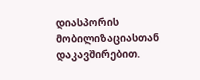დიასპორის მობილიზაციასთან დაკავშირებით.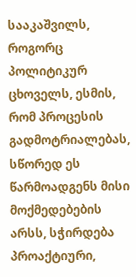სააკაშვილს, როგორც პოლიტიკურ ცხოველს, ესმის, რომ პროცესის გადმოტრიალებას, სწორედ ეს წარმოადგენს მისი მოქმედებების არსს, სჭირდება პროაქტიური,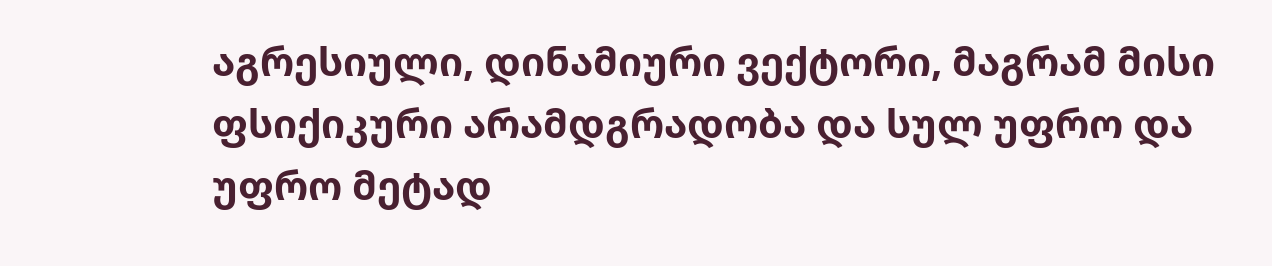აგრესიული, დინამიური ვექტორი, მაგრამ მისი ფსიქიკური არამდგრადობა და სულ უფრო და უფრო მეტად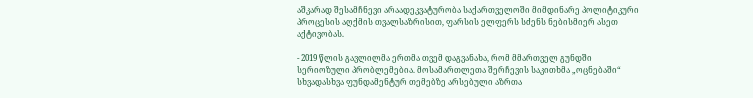აშკარად შესამჩნევი არაადეკვატურობა საქართველოში მიმდინარე პოლიტიკური პროცესის აღქმის თვალსაზრისით, ფარსის ელფერს სძენს ნებისმიერ ასეთ აქტივობას.

- 2019 წლის გავლილმა ერთმა თვემ დაგვანახა, რომ მმართველ გუნდში სერიოზული პრობლემებია. მოსამართლეთა შერჩევის საკითხმა „ოცნებაში“ სხვადასხვა ფუნდამენტურ თემებზე არსებული აზრთა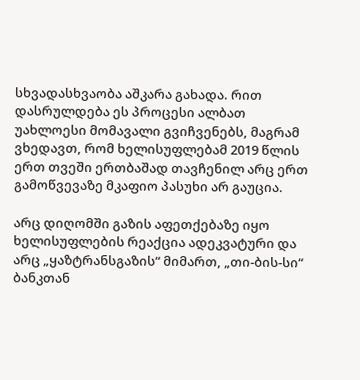სხვადასხვაობა აშკარა გახადა. რით დასრულდება ეს პროცესი ალბათ უახლოესი მომავალი გვიჩვენებს, მაგრამ ვხედავთ, რომ ხელისუფლებამ 2019 წლის ერთ თვეში ერთბაშად თავჩენილ არც ერთ გამოწვევაზე მკაფიო პასუხი არ გაუცია.

არც დიღომში გაზის აფეთქებაზე იყო ხელისუფლების რეაქცია ადეკვატური და არც „ყაზტრანსგაზის“ მიმართ, „თი-ბის-სი“ ბანკთან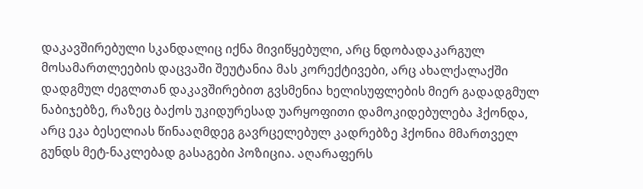დაკავშირებული სკანდალიც იქნა მივიწყებული, არც ნდობადაკარგულ მოსამართლეების დაცვაში შეუტანია მას კორექტივები, არც ახალქალაქში დადგმულ ძეგლთან დაკავშირებით გვსმენია ხელისუფლების მიერ გადადგმულ ნაბიჯებზე, რაზეც ბაქოს უკიდურესად უარყოფითი დამოკიდებულება ჰქონდა, არც ეკა ბესელიას წინააღმდეგ გავრცელებულ კადრებზე ჰქონია მმართველ გუნდს მეტ-ნაკლებად გასაგები პოზიცია. აღარაფერს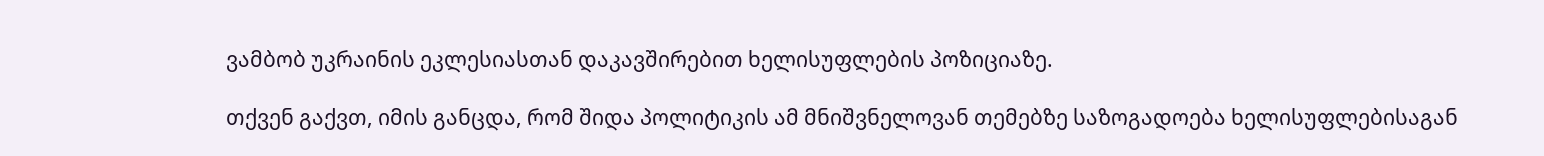ვამბობ უკრაინის ეკლესიასთან დაკავშირებით ხელისუფლების პოზიციაზე.

თქვენ გაქვთ, იმის განცდა, რომ შიდა პოლიტიკის ამ მნიშვნელოვან თემებზე საზოგადოება ხელისუფლებისაგან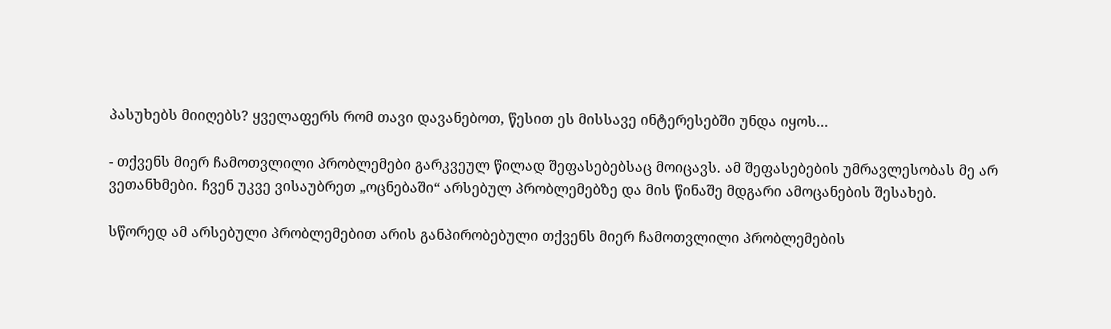პასუხებს მიიღებს? ყველაფერს რომ თავი დავანებოთ, წესით ეს მისსავე ინტერესებში უნდა იყოს...

- თქვენს მიერ ჩამოთვლილი პრობლემები გარკვეულ წილად შეფასებებსაც მოიცავს. ამ შეფასებების უმრავლესობას მე არ ვეთანხმები. ჩვენ უკვე ვისაუბრეთ „ოცნებაში“ არსებულ პრობლემებზე და მის წინაშე მდგარი ამოცანების შესახებ.

სწორედ ამ არსებული პრობლემებით არის განპირობებული თქვენს მიერ ჩამოთვლილი პრობლემების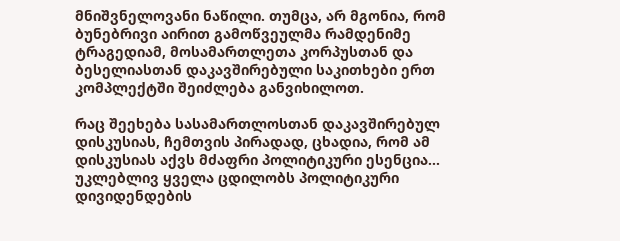მნიშვნელოვანი ნაწილი. თუმცა, არ მგონია, რომ ბუნებრივი აირით გამოწვეულმა რამდენიმე ტრაგედიამ, მოსამართლეთა კორპუსთან და ბესელიასთან დაკავშირებული საკითხები ერთ კომპლექტში შეიძლება განვიხილოთ.

რაც შეეხება სასამართლოსთან დაკავშირებულ დისკუსიას, ჩემთვის პირადად, ცხადია, რომ ამ დისკუსიას აქვს მძაფრი პოლიტიკური ესენცია... უკლებლივ ყველა ცდილობს პოლიტიკური დივიდენდების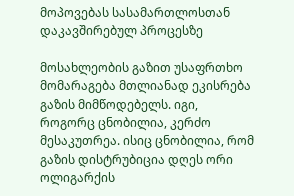მოპოვებას სასამართლოსთან დაკავშირებულ პროცესზე

მოსახლეობის გაზით უსაფრთხო მომარაგება მთლიანად ეკისრება გაზის მიმწოდებელს. იგი, როგორც ცნობილია, კერძო მესაკუთრეა. ისიც ცნობილია, რომ გაზის დისტრუბიცია დღეს ორი ოლიგარქის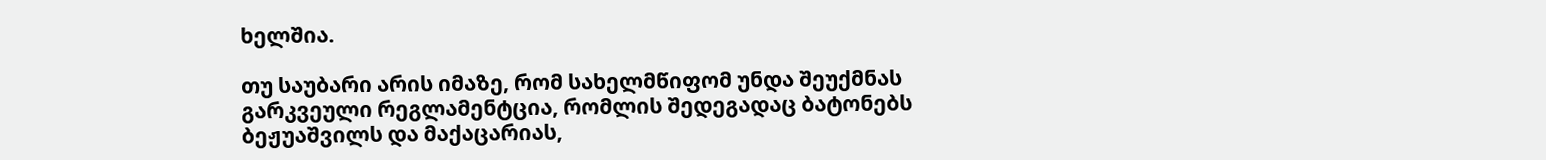ხელშია.

თუ საუბარი არის იმაზე, რომ სახელმწიფომ უნდა შეუქმნას გარკვეული რეგლამენტცია, რომლის შედეგადაც ბატონებს ბეჟუაშვილს და მაქაცარიას,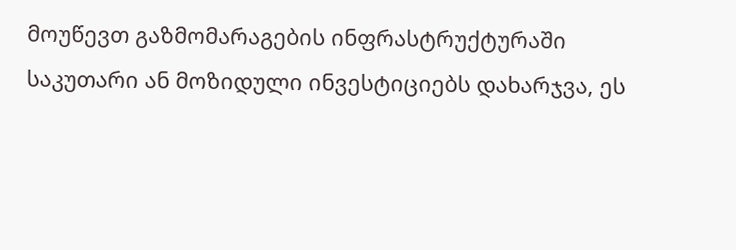მოუწევთ გაზმომარაგების ინფრასტრუქტურაში საკუთარი ან მოზიდული ინვესტიციებს დახარჯვა, ეს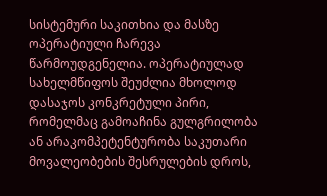სისტემური საკითხია და მასზე ოპერატიული ჩარევა წარმოუდგენელია. ოპერატიულად სახელმწიფოს შეუძლია მხოლოდ დასაჯოს კონკრეტული პირი, რომელმაც გამოაჩინა გულგრილობა ან არაკომპეტენტურობა საკუთარი მოვალეობების შესრულების დროს,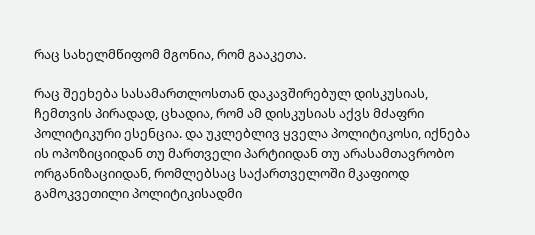რაც სახელმწიფომ მგონია, რომ გააკეთა.

რაც შეეხება სასამართლოსთან დაკავშირებულ დისკუსიას, ჩემთვის პირადად, ცხადია, რომ ამ დისკუსიას აქვს მძაფრი პოლიტიკური ესენცია. და უკლებლივ ყველა პოლიტიკოსი, იქნება ის ოპოზიციიდან თუ მართველი პარტიიდან თუ არასამთავრობო ორგანიზაციიდან, რომლებსაც საქართველოში მკაფიოდ გამოკვეთილი პოლიტიკისადმი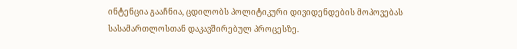ინტენცია გააჩნია, ცდილობს პოლიტიკური დივიდენდების მოპოვებას სასამართლოსთან დაკავშირებულ პროცესზე.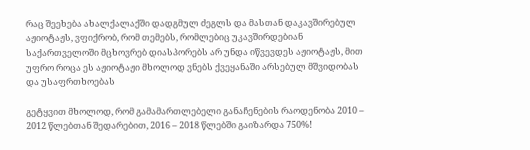რაც შეეხება ახალქალაქში დადგმულ ძეგლს და მასთან დაკავშირებულ აჟიოტაჟს, ვფიქრობ, რომ თემებს, რომლებიც უკავშირდებიან საქართველოში მცხოვრებ დიასპორებს არ უნდა იწვევდეს აჟიოტაჟს, მით უფრო როცა ეს აჟიოტაჟი მხოლოდ ვნებს ქვეყანაში არსებულ მშვიდობას და უსაფრთხოებას

გეტყვით მხოლოდ, რომ გამამართლებელი განაჩენების რაოდენობა 2010 – 2012 წლებთან შედარებით, 2016 – 2018 წლებში გაიზარდა 750%!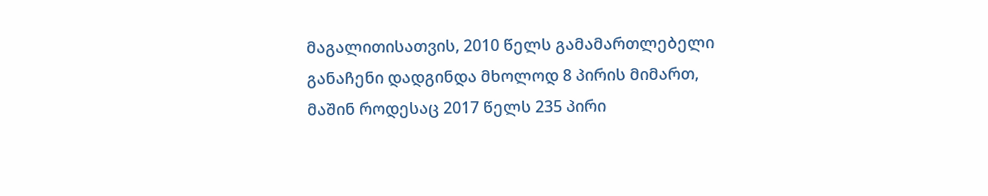მაგალითისათვის, 2010 წელს გამამართლებელი განაჩენი დადგინდა მხოლოდ 8 პირის მიმართ, მაშინ როდესაც 2017 წელს 235 პირი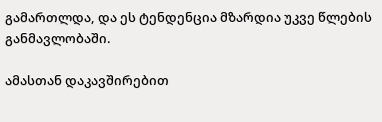გამართლდა, და ეს ტენდენცია მზარდია უკვე წლების განმავლობაში.

ამასთან დაკავშირებით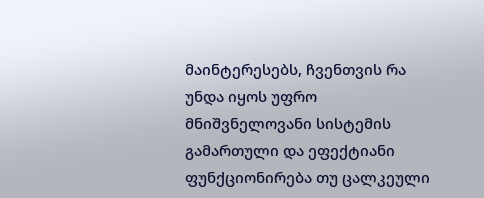მაინტერესებს, ჩვენთვის რა უნდა იყოს უფრო მნიშვნელოვანი სისტემის გამართული და ეფექტიანი ფუნქციონირება თუ ცალკეული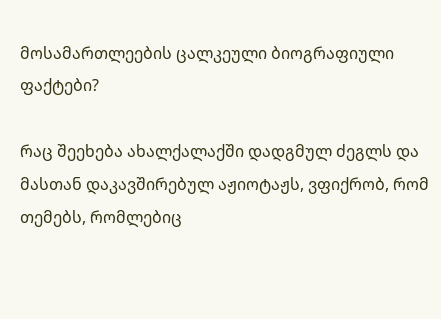მოსამართლეების ცალკეული ბიოგრაფიული ფაქტები?

რაც შეეხება ახალქალაქში დადგმულ ძეგლს და მასთან დაკავშირებულ აჟიოტაჟს, ვფიქრობ, რომ თემებს, რომლებიც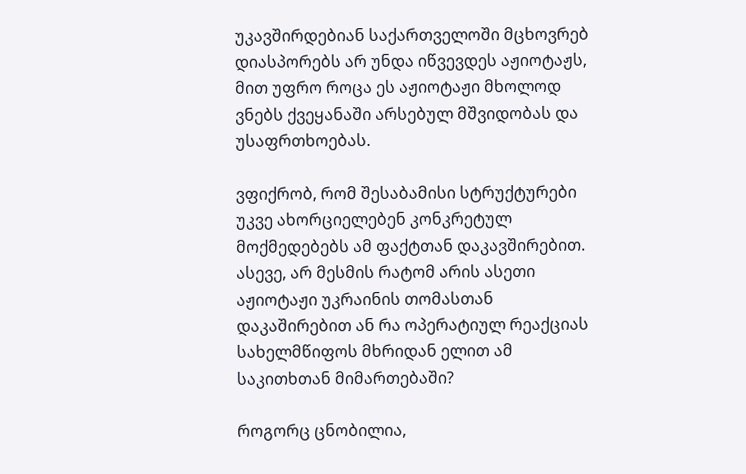უკავშირდებიან საქართველოში მცხოვრებ დიასპორებს არ უნდა იწვევდეს აჟიოტაჟს, მით უფრო როცა ეს აჟიოტაჟი მხოლოდ ვნებს ქვეყანაში არსებულ მშვიდობას და უსაფრთხოებას.

ვფიქრობ, რომ შესაბამისი სტრუქტურები უკვე ახორციელებენ კონკრეტულ მოქმედებებს ამ ფაქტთან დაკავშირებით. ასევე, არ მესმის რატომ არის ასეთი აჟიოტაჟი უკრაინის თომასთან დაკაშირებით ან რა ოპერატიულ რეაქციას სახელმწიფოს მხრიდან ელით ამ საკითხთან მიმართებაში?

როგორც ცნობილია,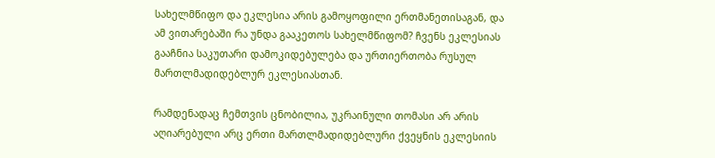სახელმწიფო და ეკლესია არის გამოყოფილი ერთმანეთისაგან, და ამ ვითარებაში რა უნდა გააკეთოს სახელმწიფომ? ჩვენს ეკლესიას გააჩნია საკუთარი დამოკიდებულება და ურთიერთობა რუსულ მართლმადიდებლურ ეკლესიასთან.

რამდენადაც ჩემთვის ცნობილია, უკრაინული თომასი არ არის აღიარებული არც ერთი მართლმადიდებლური ქვეყნის ეკლესიის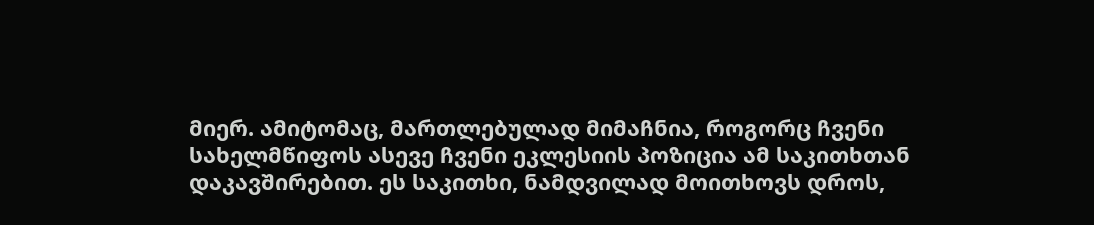მიერ. ამიტომაც, მართლებულად მიმაჩნია, როგორც ჩვენი სახელმწიფოს ასევე ჩვენი ეკლესიის პოზიცია ამ საკითხთან დაკავშირებით. ეს საკითხი, ნამდვილად მოითხოვს დროს,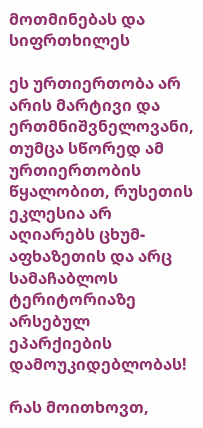მოთმინებას და სიფრთხილეს

ეს ურთიერთობა არ არის მარტივი და ერთმნიშვნელოვანი, თუმცა სწორედ ამ ურთიერთობის წყალობით, რუსეთის ეკლესია არ აღიარებს ცხუმ-აფხაზეთის და არც სამაჩაბლოს ტერიტორიაზე არსებულ ეპარქიების დამოუკიდებლობას!

რას მოითხოვთ,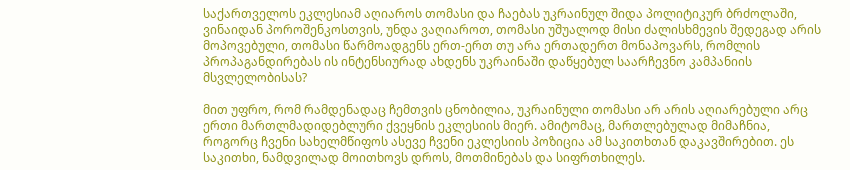საქართველოს ეკლესიამ აღიაროს თომასი და ჩაებას უკრაინულ შიდა პოლიტიკურ ბრძოლაში, ვინაიდან პოროშენკოსთვის, უნდა ვაღიაროთ, თომასი უშუალოდ მისი ძალისხმევის შედეგად არის მოპოვებული, თომასი წარმოადგენს ერთ-ერთ თუ არა ერთადერთ მონაპოვარს, რომლის პროპაგანდირებას ის ინტენსიურად ახდენს უკრაინაში დაწყებულ საარჩევნო კამპანიის მსვლელობისას?

მით უფრო, რომ რამდენადაც ჩემთვის ცნობილია, უკრაინული თომასი არ არის აღიარებული არც ერთი მართლმადიდებლური ქვეყნის ეკლესიის მიერ. ამიტომაც, მართლებულად მიმაჩნია, როგორც ჩვენი სახელმწიფოს ასევე ჩვენი ეკლესიის პოზიცია ამ საკითხთან დაკავშირებით. ეს საკითხი, ნამდვილად მოითხოვს დროს, მოთმინებას და სიფრთხილეს.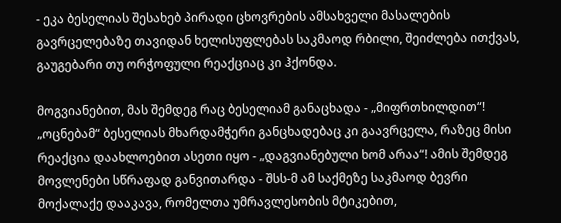- ეკა ბესელიას შესახებ პირადი ცხოვრების ამსახველი მასალების გავრცელებაზე თავიდან ხელისუფლებას საკმაოდ რბილი, შეიძლება ითქვას, გაუგებარი თუ ორჭოფული რეაქციაც კი ჰქონდა.

მოგვიანებით, მას შემდეგ რაც ბესელიამ განაცხადა - „მიფრთხილდით“! „ოცნებამ“ ბესელიას მხარდამჭერი განცხადებაც კი გაავრცელა, რაზეც მისი რეაქცია დაახლოებით ასეთი იყო - „დაგვიანებული ხომ არაა“! ამის შემდეგ მოვლენები სწრაფად განვითარდა - შსს-მ ამ საქმეზე საკმაოდ ბევრი მოქალაქე დააკავა, რომელთა უმრავლესობის მტიკებით,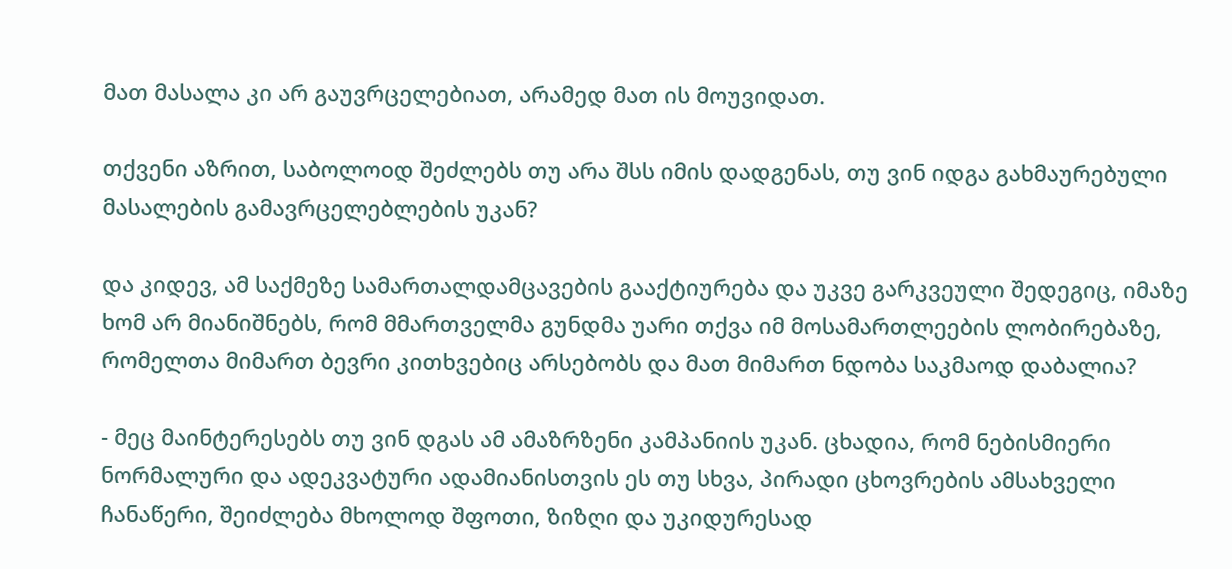მათ მასალა კი არ გაუვრცელებიათ, არამედ მათ ის მოუვიდათ.

თქვენი აზრით, საბოლოoდ შეძლებს თუ არა შსს იმის დადგენას, თუ ვინ იდგა გახმაურებული მასალების გამავრცელებლების უკან?

და კიდევ, ამ საქმეზე სამართალდამცავების გააქტიურება და უკვე გარკვეული შედეგიც, იმაზე ხომ არ მიანიშნებს, რომ მმართველმა გუნდმა უარი თქვა იმ მოსამართლეების ლობირებაზე, რომელთა მიმართ ბევრი კითხვებიც არსებობს და მათ მიმართ ნდობა საკმაოდ დაბალია?

- მეც მაინტერესებს თუ ვინ დგას ამ ამაზრზენი კამპანიის უკან. ცხადია, რომ ნებისმიერი ნორმალური და ადეკვატური ადამიანისთვის ეს თუ სხვა, პირადი ცხოვრების ამსახველი ჩანაწერი, შეიძლება მხოლოდ შფოთი, ზიზღი და უკიდურესად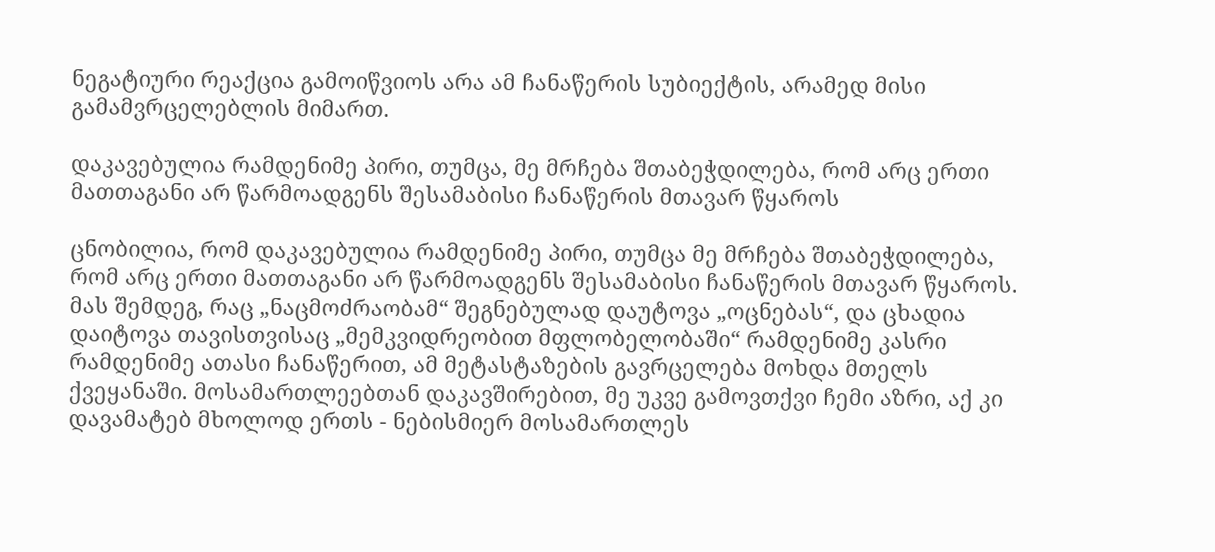ნეგატიური რეაქცია გამოიწვიოს არა ამ ჩანაწერის სუბიექტის, არამედ მისი გამამვრცელებლის მიმართ.

დაკავებულია რამდენიმე პირი, თუმცა, მე მრჩება შთაბეჭდილება, რომ არც ერთი მათთაგანი არ წარმოადგენს შესამაბისი ჩანაწერის მთავარ წყაროს

ცნობილია, რომ დაკავებულია რამდენიმე პირი, თუმცა მე მრჩება შთაბეჭდილება, რომ არც ერთი მათთაგანი არ წარმოადგენს შესამაბისი ჩანაწერის მთავარ წყაროს. მას შემდეგ, რაც „ნაცმოძრაობამ“ შეგნებულად დაუტოვა „ოცნებას“, და ცხადია დაიტოვა თავისთვისაც „მემკვიდრეობით მფლობელობაში“ რამდენიმე კასრი რამდენიმე ათასი ჩანაწერით, ამ მეტასტაზების გავრცელება მოხდა მთელს ქვეყანაში. მოსამართლეებთან დაკავშირებით, მე უკვე გამოვთქვი ჩემი აზრი, აქ კი დავამატებ მხოლოდ ერთს - ნებისმიერ მოსამართლეს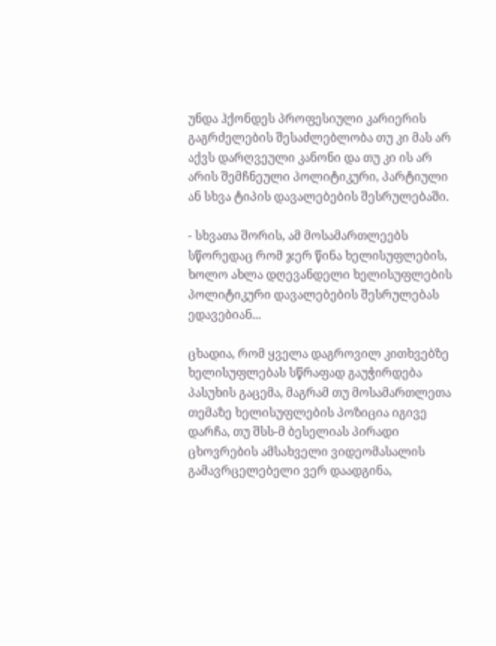უნდა ჰქონდეს პროფესიული კარიერის გაგრძელების შესაძლებლობა თუ კი მას არ აქვს დარღვეული კანონი და თუ კი ის არ არის შემჩნეული პოლიტიკური, პარტიული ან სხვა ტიპის დავალებების შესრულებაში.

- სხვათა შორის, ამ მოსამართლეებს სწორედაც რომ ჯერ წინა ხელისუფლების, ხოლო ახლა დღევანდელი ხელისუფლების პოლიტიკური დავალებების შესრულებას ედავებიან...

ცხადია, რომ ყველა დაგროვილ კითხვებზე ხელისუფლებას სწრაფად გაუჭირდება პასუხის გაცემა, მაგრამ თუ მოსამართლეთა თემაზე ხელისუფლების პოზიცია იგივე დარჩა, თუ შსს-მ ბესელიას პირადი ცხოვრების ამსახველი ვიდეომასალის გამავრცელებელი ვერ დაადგინა,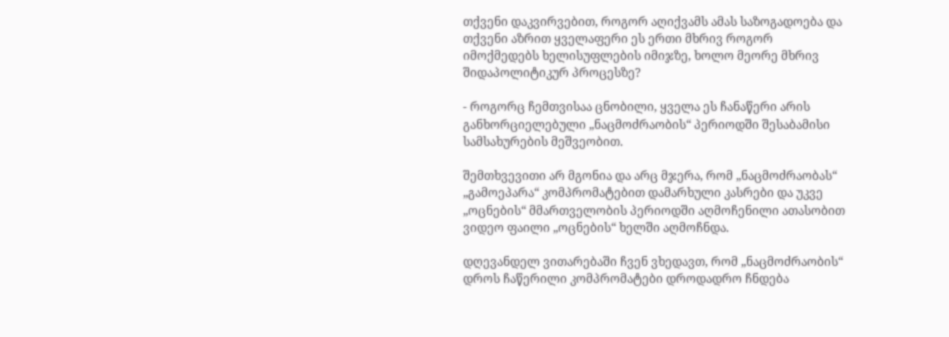თქვენი დაკვირვებით, როგორ აღიქვამს ამას საზოგადოება და თქვენი აზრით ყველაფერი ეს ერთი მხრივ როგორ იმოქმედებს ხელისუფლების იმიჯზე, ხოლო მეორე მხრივ შიდაპოლიტიკურ პროცესზე?

- როგორც ჩემთვისაა ცნობილი, ყველა ეს ჩანაწერი არის განხორციელებული „ნაცმოძრაობის“ პერიოდში შესაბამისი სამსახურების მეშვეობით.

შემთხვევითი არ მგონია და არც მჯერა, რომ „ნაცმოძრაობას“ „გამოეპარა“ კომპრომატებით დამარხული კასრები და უკვე „ოცნების“ მმართველობის პერიოდში აღმოჩენილი ათასობით ვიდეო ფაილი „ოცნების“ ხელში აღმოჩნდა.

დღევანდელ ვითარებაში ჩვენ ვხედავთ, რომ „ნაცმოძრაობის“ დროს ჩაწერილი კომპრომატები დროდადრო ჩნდება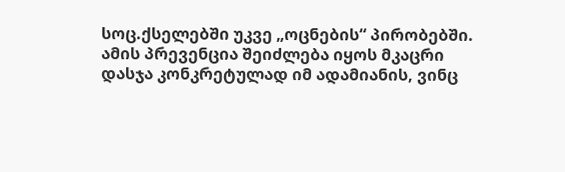სოც.ქსელებში უკვე „ოცნების“ პირობებში. ამის პრევენცია შეიძლება იყოს მკაცრი დასჯა კონკრეტულად იმ ადამიანის, ვინც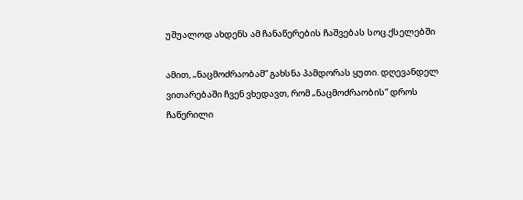უშუალოდ ახდენს ამ ჩანაწერების ჩაშვებას სოც.ქსელებში

ამით, „ნაცმოძრაობამ“ გახსნა პამდორას ყუთი. დღევანდელ ვითარებაში ჩვენ ვხედავთ, რომ „ნაცმოძრაობის“ დროს ჩაწერილი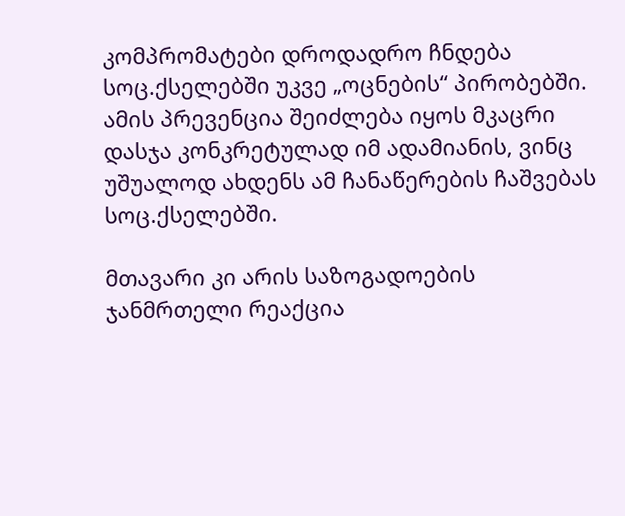კომპრომატები დროდადრო ჩნდება სოც.ქსელებში უკვე „ოცნების“ პირობებში. ამის პრევენცია შეიძლება იყოს მკაცრი დასჯა კონკრეტულად იმ ადამიანის, ვინც უშუალოდ ახდენს ამ ჩანაწერების ჩაშვებას სოც.ქსელებში.

მთავარი კი არის საზოგადოების ჯანმრთელი რეაქცია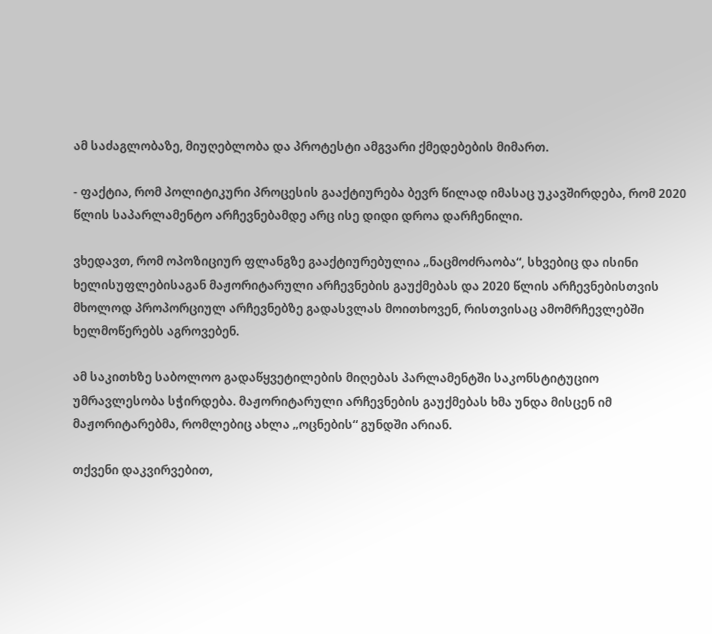ამ საძაგლობაზე, მიუღებლობა და პროტესტი ამგვარი ქმედებების მიმართ.

- ფაქტია, რომ პოლიტიკური პროცესის გააქტიურება ბევრ წილად იმასაც უკავშირდება, რომ 2020 წლის საპარლამენტო არჩევნებამდე არც ისე დიდი დროა დარჩენილი.

ვხედავთ, რომ ოპოზიციურ ფლანგზე გააქტიურებულია „ნაცმოძრაობა“, სხვებიც და ისინი ხელისუფლებისაგან მაჟორიტარული არჩევნების გაუქმებას და 2020 წლის არჩევნებისთვის მხოლოდ პროპორციულ არჩევნებზე გადასვლას მოითხოვენ, რისთვისაც ამომრჩევლებში ხელმოწერებს აგროვებენ.

ამ საკითხზე საბოლოო გადაწყვეტილების მიღებას პარლამენტში საკონსტიტუციო უმრავლესობა სჭირდება. მაჟორიტარული არჩევნების გაუქმებას ხმა უნდა მისცენ იმ მაჟორიტარებმა, რომლებიც ახლა „ოცნების“ გუნდში არიან.

თქვენი დაკვირვებით,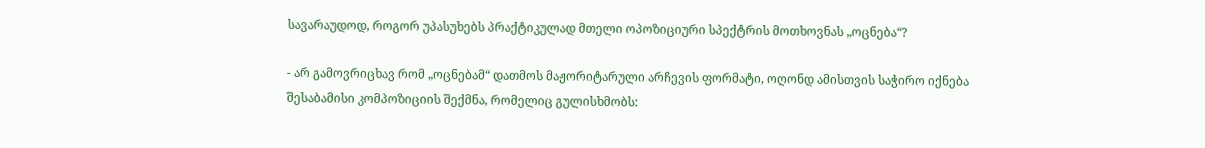სავარაუდოდ, როგორ უპასუხებს პრაქტიკულად მთელი ოპოზიციური სპექტრის მოთხოვნას „ოცნება“?

- არ გამოვრიცხავ რომ „ოცნებამ“ დათმოს მაჟორიტარული არჩევის ფორმატი, ოღონდ ამისთვის საჭირო იქნება შესაბამისი კომპოზიციის შექმნა, რომელიც გულისხმობს: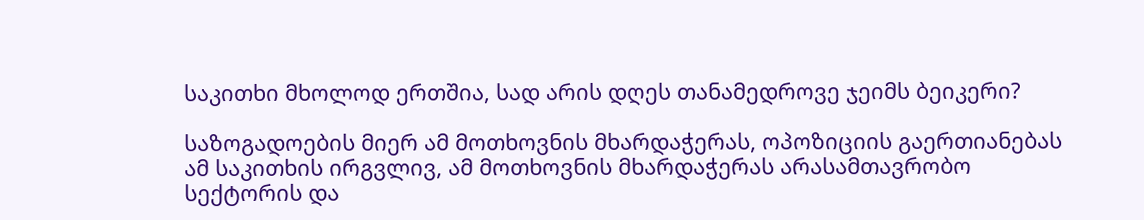საკითხი მხოლოდ ერთშია, სად არის დღეს თანამედროვე ჯეიმს ბეიკერი?

საზოგადოების მიერ ამ მოთხოვნის მხარდაჭერას, ოპოზიციის გაერთიანებას ამ საკითხის ირგვლივ, ამ მოთხოვნის მხარდაჭერას არასამთავრობო სექტორის და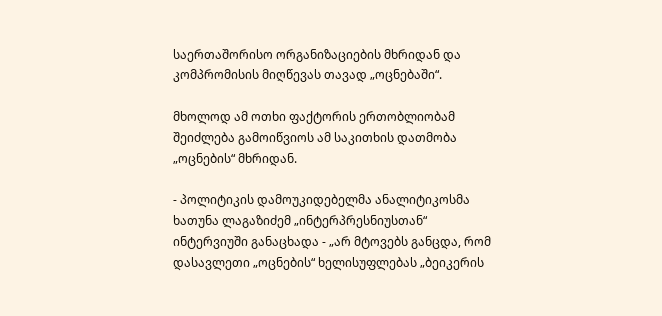საერთაშორისო ორგანიზაციების მხრიდან და კომპრომისის მიღწევას თავად „ოცნებაში“.

მხოლოდ ამ ოთხი ფაქტორის ერთობლიობამ შეიძლება გამოიწვიოს ამ საკითხის დათმობა „ოცნების“ მხრიდან.

- პოლიტიკის დამოუკიდებელმა ანალიტიკოსმა ხათუნა ლაგაზიძემ „ინტერპრესნიუსთან“ ინტერვიუში განაცხადა - „არ მტოვებს განცდა, რომ დასავლეთი „ოცნების“ ხელისუფლებას „ბეიკერის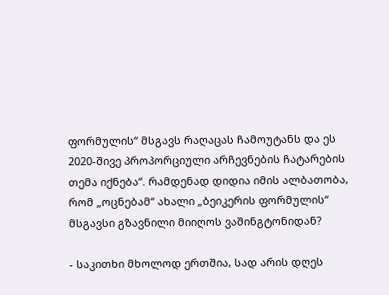ფორმულის“ მსგავს რაღაცას ჩამოუტანს და ეს 2020-შივე პროპორციული არჩევნების ჩატარების თემა იქნება“. რამდენად დიდია იმის ალბათობა, რომ „ოცნებამ“ ახალი „ბეიკერის ფორმულის“ მსგავსი გზავნილი მიიღოს ვაშინგტონიდან?

- საკითხი მხოლოდ ერთშია, სად არის დღეს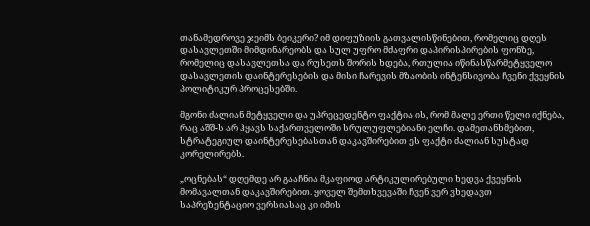თანამედროვე ჯეიმს ბეიკერი? იმ დიფუზიის გათვალისწინებით, რომელიც დღეს დასავლეთში მიმდინარეობს და სულ უფრო მძაფრი დაპირისპირების ფონზე, რომელიც დასავლეთსა და რუსეთს შორის ხდება, რთულია იწინასწარმეტყველო დასავლეთის დაინტერესების და მისი ჩარევის მზაობის ინტენსივობა ჩვენი ქვეყნის პოლიტიკურ პროცესებში.

მგონი ძალიან მეტყველი და უპრეცედენტო ფაქტია ის, რომ მალე ერთი წელი იქნება, რაც აშშ-ს არ ჰყავს საქართველოში სრულუფლებიანი ელჩი. დამეთანხმებით, სტრატეგიულ დაინტერესებასთან დაკავშირებით ეს ფაქტი ძალიან სუსტად კორელირებს.

„ოცნებას“ დღემდე არ გააჩნია მკაფიოდ არტიკულირებული ხედვა ქვეყნის მომავალთან დაკავშირებით. ყოველ შემთხვევაში ჩვენ ვერ ვხედავთ საპრეზენტაციო ვერსიასაც კი იმის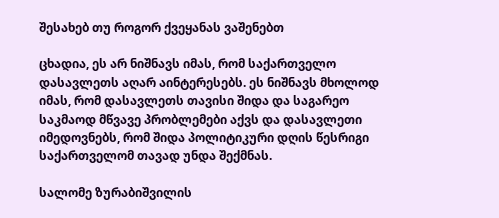შესახებ თუ როგორ ქვეყანას ვაშენებთ

ცხადია, ეს არ ნიშნავს იმას, რომ საქართველო დასავლეთს აღარ აინტერესებს. ეს ნიშნავს მხოლოდ იმას, რომ დასავლეთს თავისი შიდა და საგარეო საკმაოდ მწვავე პრობლემები აქვს და დასავლეთი იმედოვნებს, რომ შიდა პოლიტიკური დღის წესრიგი საქართველომ თავად უნდა შექმნას.

სალომე ზურაბიშვილის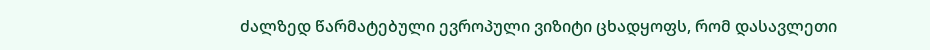ძალზედ წარმატებული ევროპული ვიზიტი ცხადყოფს, რომ დასავლეთი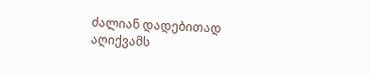ძალიან დადებითად აღიქვამს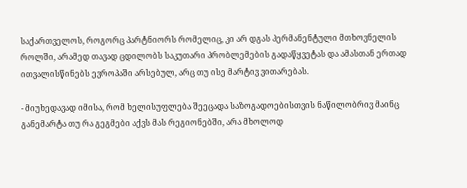საქართველოს, როგორც პარტნიორს რომელიც, კი არ დგას პერმანენტული მთხოვნელის როლში, არამედ თავად ცდილობს საკუთარი პრობლემების გადაწყვეტას და ამასთან ერთად ითვალისწინებს ევროპაში არსებულ, არც თუ ისე მარტივ ვითარებას.

- მიუხედავად იმისა, რომ ხელისუფლება შეეცადა საზოგადოებისთვის ნაწილობრივ მაინც განემარტა თუ რა გეგმები აქვს მას რეგიონებში, არა მხოლოდ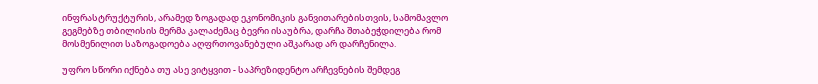ინფრასტრუქტურის, არამედ ზოგადად ეკონომიკის განვითარებისთვის, სამომავლო გეგმებზე თბილისის მერმა კალაძემაც ბევრი ისაუბრა, დარჩა შთაბეჭდილება რომ მოსმენილით საზოგადოება აღფრთოვანებული აშკარად არ დარჩენილა.

უფრო სწორი იქნება თუ ასე ვიტყვით - საპრეზიდენტო არჩევნების შემდეგ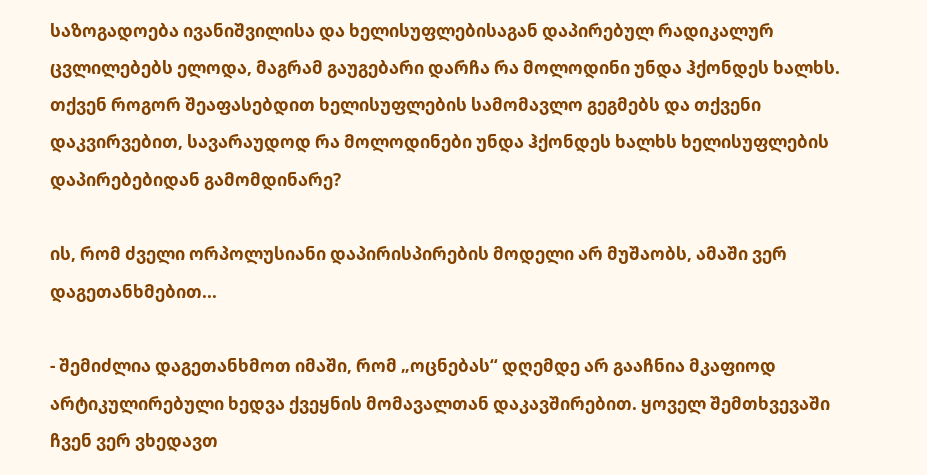საზოგადოება ივანიშვილისა და ხელისუფლებისაგან დაპირებულ რადიკალურ ცვლილებებს ელოდა, მაგრამ გაუგებარი დარჩა რა მოლოდინი უნდა ჰქონდეს ხალხს. თქვენ როგორ შეაფასებდით ხელისუფლების სამომავლო გეგმებს და თქვენი დაკვირვებით, სავარაუდოდ რა მოლოდინები უნდა ჰქონდეს ხალხს ხელისუფლების დაპირებებიდან გამომდინარე?

ის, რომ ძველი ორპოლუსიანი დაპირისპირების მოდელი არ მუშაობს, ამაში ვერ დაგეთანხმებით...

- შემიძლია დაგეთანხმოთ იმაში, რომ „ოცნებას“ დღემდე არ გააჩნია მკაფიოდ არტიკულირებული ხედვა ქვეყნის მომავალთან დაკავშირებით. ყოველ შემთხვევაში ჩვენ ვერ ვხედავთ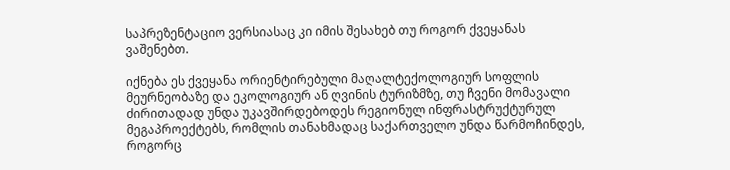საპრეზენტაციო ვერსიასაც კი იმის შესახებ თუ როგორ ქვეყანას ვაშენებთ.

იქნება ეს ქვეყანა ორიენტირებული მაღალტექოლოგიურ სოფლის მეურნეობაზე და ეკოლოგიურ ან ღვინის ტურიზმზე, თუ ჩვენი მომავალი ძირითადად უნდა უკავშირდებოდეს რეგიონულ ინფრასტრუქტურულ მეგაპროექტებს, რომლის თანახმადაც საქართველო უნდა წარმოჩინდეს, როგორც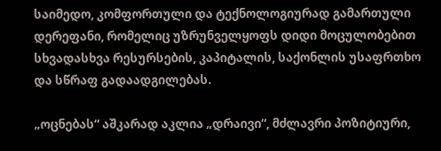საიმედო, კომფორთული და ტექნოლოგიურად გამართული დერეფანი, რომელიც უზრუნველყოფს დიდი მოცულობებით სხვადასხვა რესურსების, კაპიტალის, საქონლის უსაფრთხო და სწრაფ გადაადგილებას.

„ოცნებას“ აშკარად აკლია „დრაივი“, მძლავრი პოზიტიური,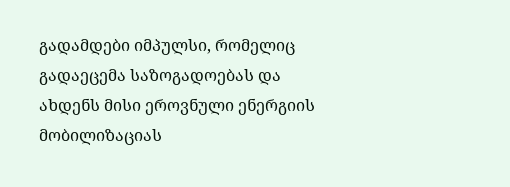გადამდები იმპულსი, რომელიც გადაეცემა საზოგადოებას და ახდენს მისი ეროვნული ენერგიის მობილიზაციას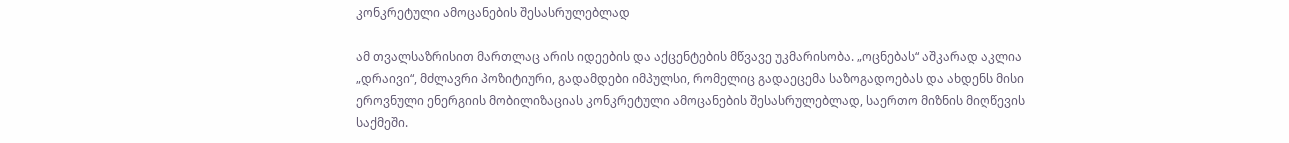კონკრეტული ამოცანების შესასრულებლად

ამ თვალსაზრისით მართლაც არის იდეების და აქცენტების მწვავე უკმარისობა. „ოცნებას“ აშკარად აკლია „დრაივი“, მძლავრი პოზიტიური, გადამდები იმპულსი, რომელიც გადაეცემა საზოგადოებას და ახდენს მისი ეროვნული ენერგიის მობილიზაციას კონკრეტული ამოცანების შესასრულებლად, საერთო მიზნის მიღწევის საქმეში.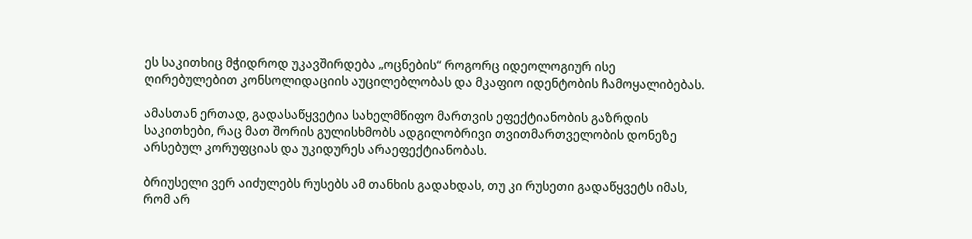ეს საკითხიც მჭიდროდ უკავშირდება „ოცნების“ როგორც იდეოლოგიურ ისე ღირებულებით კონსოლიდაციის აუცილებლობას და მკაფიო იდენტობის ჩამოყალიბებას.

ამასთან ერთად, გადასაწყვეტია სახელმწიფო მართვის ეფექტიანობის გაზრდის საკითხები, რაც მათ შორის გულისხმობს ადგილობრივი თვითმართველობის დონეზე არსებულ კორუფციას და უკიდურეს არაეფექტიანობას.

ბრიუსელი ვერ აიძულებს რუსებს ამ თანხის გადახდას, თუ კი რუსეთი გადაწყვეტს იმას, რომ არ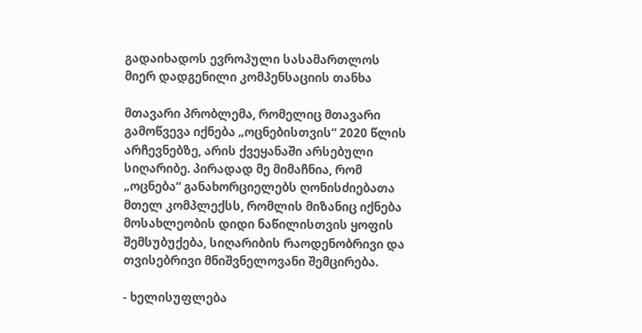გადაიხადოს ევროპული სასამართლოს მიერ დადგენილი კომპენსაციის თანხა

მთავარი პრობლემა, რომელიც მთავარი გამოწვევა იქნება „ოცნებისთვის“ 2020 წლის არჩევნებზე, არის ქვეყანაში არსებული სიღარიბე. პირადად მე მიმაჩნია, რომ „ოცნება“ განახორციელებს ღონისძიებათა მთელ კომპლექსს, რომლის მიზანიც იქნება მოსახლეობის დიდი ნაწილისთვის ყოფის შემსუბუქება, სიღარიბის რაოდენობრივი და თვისებრივი მნიშვნელოვანი შემცირება.

- ხელისუფლება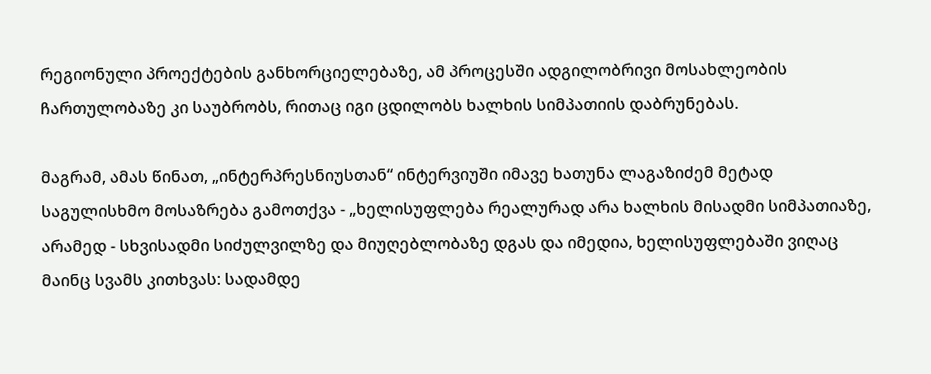რეგიონული პროექტების განხორციელებაზე, ამ პროცესში ადგილობრივი მოსახლეობის ჩართულობაზე კი საუბრობს, რითაც იგი ცდილობს ხალხის სიმპათიის დაბრუნებას.

მაგრამ, ამას წინათ, „ინტერპრესნიუსთან“ ინტერვიუში იმავე ხათუნა ლაგაზიძემ მეტად საგულისხმო მოსაზრება გამოთქვა - „ხელისუფლება რეალურად არა ხალხის მისადმი სიმპათიაზე, არამედ - სხვისადმი სიძულვილზე და მიუღებლობაზე დგას და იმედია, ხელისუფლებაში ვიღაც მაინც სვამს კითხვას: სადამდე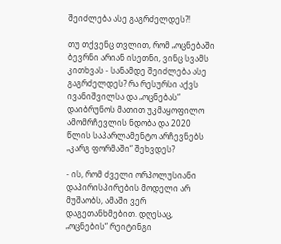შეიძლება ასე გაგრძელდეს?!

თუ თქვენც თვლით, რომ „ოცნებაში ბევრნი არიან ისეთნი, ვინც სვამს კითხვას - სანამდე შეიძლება ასე გაგრძელდეს? რა რესურსი აქვს ივანიშვილსა და „ოცნებას“ დაიბრუნოს მათით უკმაყოფილო ამომრჩევლის ნდობა და 2020 წლის საპარლამენტო არჩევნებს „კარგ ფორმაში“ შეხვდეს?

- ის, რომ ძველი ორპოლუსიანი დაპირისპირების მოდელი არ მუშაობს, ამაში ვერ დაგეთანხმებით. დღესაც, „ოცნების“ რეიტინგი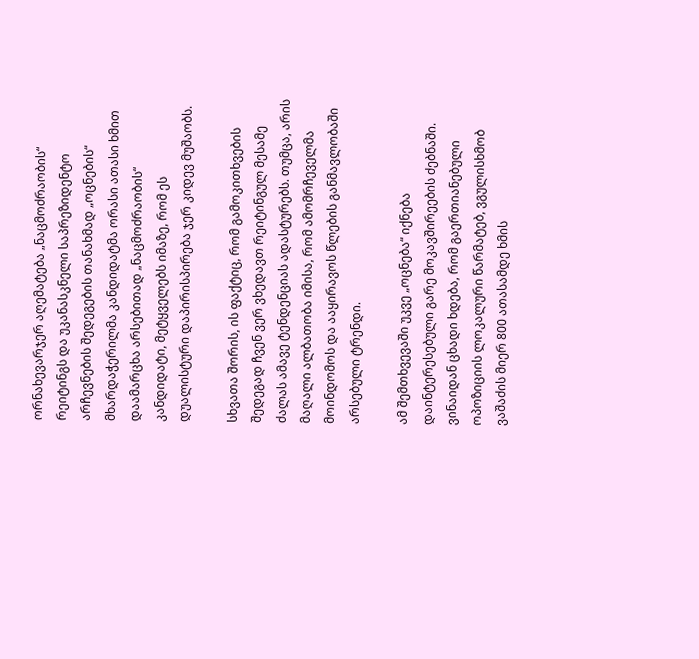ორნახევარჯერ აღემატება „ნაცმოძრაობის“ რეიტინგს და უკანასკნელი საპრეზიდენტო არჩევნების შედეგების თანახმად „ოცნების“ მხარდაჭერილმა კანდიდატმა ორასი ათასი ხმით დაამარცხა არსებითად „ნაცმოძრაობის“ კანდიდატი, მეტყველებს იმაზე, რომ ეს დუალისტური დაპირისპირება ჯერ კიდევ მუშაობს.

სხვათა შორის, ის ფაქტიც, რომ გამოკითხვების შედეგად ჩვენ ვერ ვხედავთ რეიტინგულ მესამე ძალას ამავე ტენდენციას ადასტურებს. თუმცა, არის მაღალი ალბათობა იმისა, რომ ამომრჩეველმა მოინდომოს და ააყირავოს წლების განმავლობაში არსებული ტრენდი.

ამ შემთხვევაში უკვე „ოცნება“ იქნება დაინტერესებული გარე მოკავშირეების ძებნაში. ვინაიდან ცხადი ხდება, რომ გაერთიანებული ოპოზიციის ლოკალური წარმატებ, ვგულისხმობ ვაშაძის მიერ 800 ათასამდე ხმის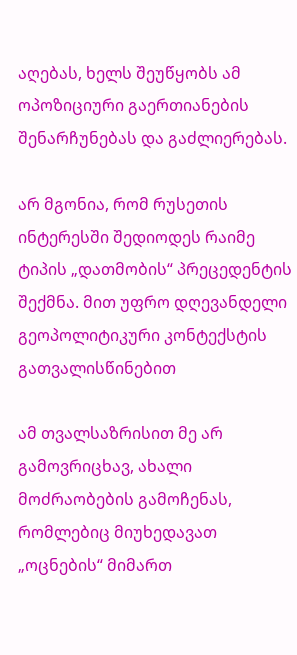აღებას, ხელს შეუწყობს ამ ოპოზიციური გაერთიანების შენარჩუნებას და გაძლიერებას.

არ მგონია, რომ რუსეთის ინტერესში შედიოდეს რაიმე ტიპის „დათმობის“ პრეცედენტის შექმნა. მით უფრო დღევანდელი გეოპოლიტიკური კონტექსტის გათვალისწინებით

ამ თვალსაზრისით მე არ გამოვრიცხავ, ახალი მოძრაობების გამოჩენას, რომლებიც მიუხედავათ „ოცნების“ მიმართ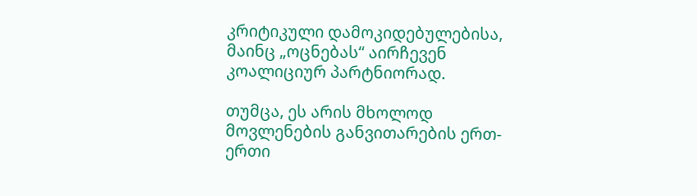კრიტიკული დამოკიდებულებისა, მაინც „ოცნებას“ აირჩევენ კოალიციურ პარტნიორად.

თუმცა, ეს არის მხოლოდ მოვლენების განვითარების ერთ-ერთი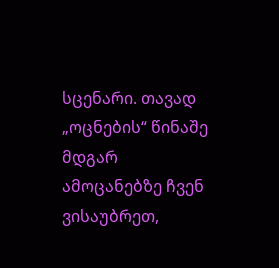სცენარი. თავად „ოცნების“ წინაშე მდგარ ამოცანებზე ჩვენ ვისაუბრეთ,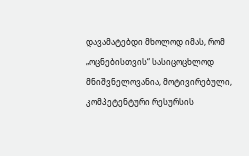დავამატებდი მხოლოდ იმას, რომ „ოცნებისთვის“ სასიცოცხლოდ მნიშვნელოვანია, მოტივირებული, კომპეტენტური რესურსის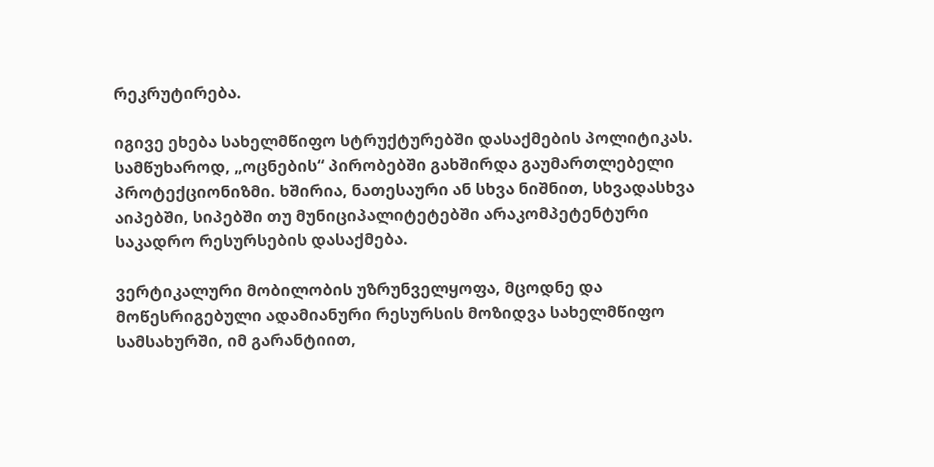რეკრუტირება.

იგივე ეხება სახელმწიფო სტრუქტურებში დასაქმების პოლიტიკას. სამწუხაროდ, „ოცნების“ პირობებში გახშირდა გაუმართლებელი პროტექციონიზმი. ხშირია, ნათესაური ან სხვა ნიშნით, სხვადასხვა აიპებში, სიპებში თუ მუნიციპალიტეტებში არაკომპეტენტური საკადრო რესურსების დასაქმება.

ვერტიკალური მობილობის უზრუნველყოფა, მცოდნე და მოწესრიგებული ადამიანური რესურსის მოზიდვა სახელმწიფო სამსახურში, იმ გარანტიით,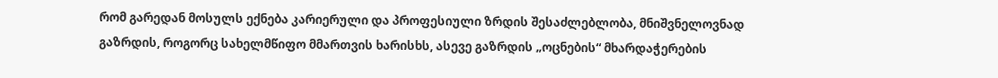რომ გარედან მოსულს ექნება კარიერული და პროფესიული ზრდის შესაძლებლობა, მნიშვნელოვნად გაზრდის, როგორც სახელმწიფო მმართვის ხარისხს, ასევე გაზრდის „ოცნების“ მხარდაჭერების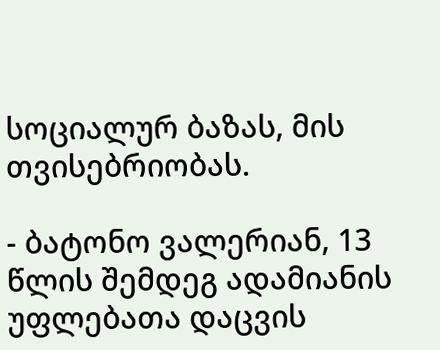სოციალურ ბაზას, მის თვისებრიობას.

- ბატონო ვალერიან, 13 წლის შემდეგ ადამიანის უფლებათა დაცვის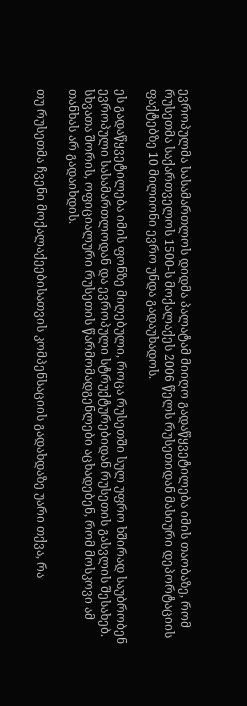ევროპულმა სასამართლოს დიდმა პალატამ მიიღო გადაწყვეტილება იმის თაობაზე, რომ რუსეთმა საქართველოს 1500-ს მოქალაქეს 2006 წელს რუსეთიდან მასიური დეპორტაციის ფაქტებზე 10 მილიონი ევრო უნდა გადაუხადოს.

ეს გადაწყვეტილება იმის ფონზე მიღებული, როცა რუსეთში სულ უფრო ხშირად საუბრობენ ევროპული სასამართლოდან და ევროპული სტრუქტურებიდან რუსეთის გასვლის შესახებ. სხვათა შორის, ოფიციალური რუსეთის წარმომადგენლები აცხადებენ, რომ მოსკოვი ამ თანხას არ გადაიხდის.

თუ რუსეთმა ჩვენი მოქალაქეებისათვის კომპენსაციის გადახდაზე უარი თქვა, რა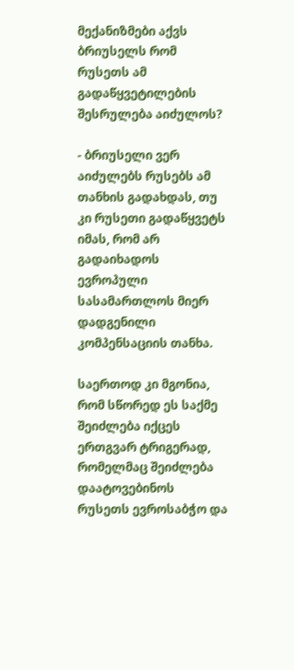მექანიზმები აქვს ბრიუსელს რომ რუსეთს ამ გადაწყვეტილების შესრულება აიძულოს?

- ბრიუსელი ვერ აიძულებს რუსებს ამ თანხის გადახდას, თუ კი რუსეთი გადაწყვეტს იმას, რომ არ გადაიხადოს ევროპული სასამართლოს მიერ დადგენილი კომპენსაციის თანხა.

საერთოდ კი მგონია, რომ სწორედ ეს საქმე შეიძლება იქცეს ერთგვარ ტრიგერად, რომელმაც შეიძლება დაატოვებინოს რუსეთს ევროსაბჭო და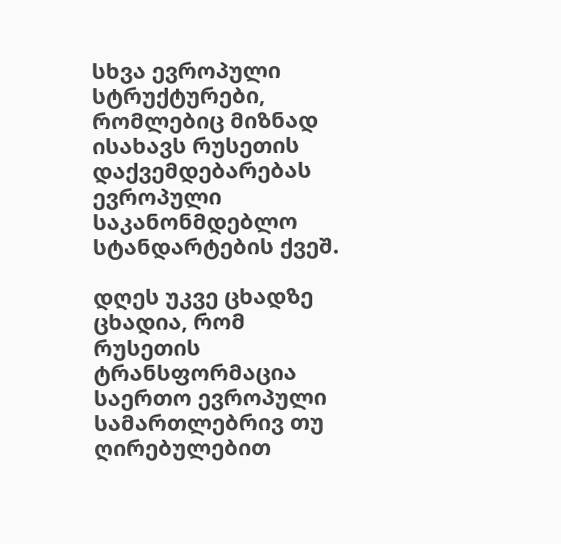სხვა ევროპული სტრუქტურები, რომლებიც მიზნად ისახავს რუსეთის დაქვემდებარებას ევროპული საკანონმდებლო სტანდარტების ქვეშ.

დღეს უკვე ცხადზე ცხადია, რომ რუსეთის ტრანსფორმაცია საერთო ევროპული სამართლებრივ თუ ღირებულებით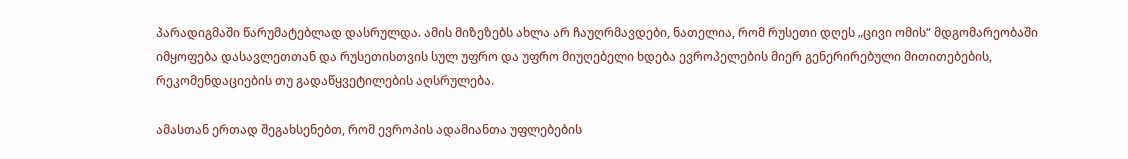პარადიგმაში წარუმატებლად დასრულდა. ამის მიზეზებს ახლა არ ჩაუღრმავდები, ნათელია, რომ რუსეთი დღეს „ცივი ომის“ მდგომარეობაში იმყოფება დასავლეთთან და რუსეთისთვის სულ უფრო და უფრო მიუღებელი ხდება ევროპელების მიერ გენერირებული მითითებების, რეკომენდაციების თუ გადაწყვეტილების აღსრულება.

ამასთან ერთად შეგახსენებთ, რომ ევროპის ადამიანთა უფლებების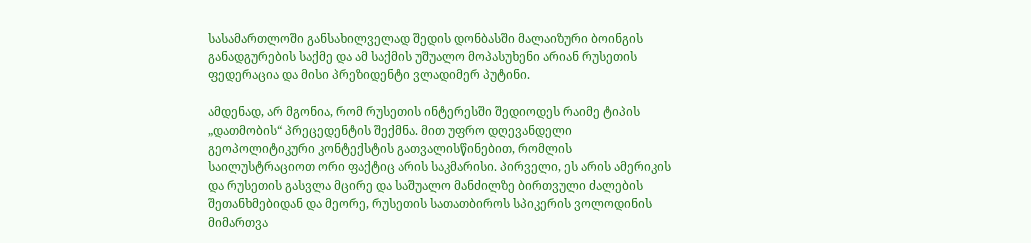სასამართლოში განსახილველად შედის დონბასში მალაიზური ბოინგის განადგურების საქმე და ამ საქმის უშუალო მოპასუხენი არიან რუსეთის ფედერაცია და მისი პრეზიდენტი ვლადიმერ პუტინი.

ამდენად, არ მგონია, რომ რუსეთის ინტერესში შედიოდეს რაიმე ტიპის „დათმობის“ პრეცედენტის შექმნა. მით უფრო დღევანდელი გეოპოლიტიკური კონტექსტის გათვალისწინებით, რომლის საილუსტრაციოთ ორი ფაქტიც არის საკმარისი. პირველი, ეს არის ამერიკის და რუსეთის გასვლა მცირე და საშუალო მანძილზე ბირთვული ძალების შეთანხმებიდან და მეორე, რუსეთის სათათბიროს სპიკერის ვოლოდინის მიმართვა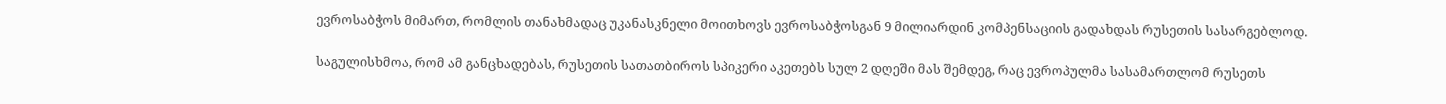ევროსაბჭოს მიმართ, რომლის თანახმადაც უკანასკნელი მოითხოვს ევროსაბჭოსგან 9 მილიარდინ კომპენსაციის გადახდას რუსეთის სასარგებლოდ.

საგულისხმოა, რომ ამ განცხადებას, რუსეთის სათათბიროს სპიკერი აკეთებს სულ 2 დღეში მას შემდეგ, რაც ევროპულმა სასამართლომ რუსეთს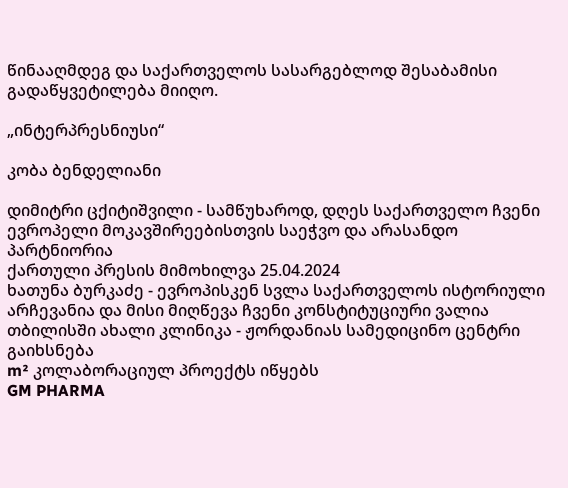წინააღმდეგ და საქართველოს სასარგებლოდ შესაბამისი გადაწყვეტილება მიიღო.

„ინტერპრესნიუსი“

კობა ბენდელიანი

დიმიტრი ცქიტიშვილი - სამწუხაროდ, დღეს საქართველო ჩვენი ევროპელი მოკავშირეებისთვის საეჭვო და არასანდო პარტნიორია
ქართული პრესის მიმოხილვა 25.04.2024
ხათუნა ბურკაძე - ევროპისკენ სვლა საქართველოს ისტორიული არჩევანია და მისი მიღწევა ჩვენი კონსტიტუციური ვალია
თბილისში ახალი კლინიკა - ჟორდანიას სამედიცინო ცენტრი გაიხსნება
m² კოლაბორაციულ პროექტს იწყებს
GM PHARMA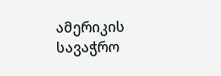ამერიკის სავაჭრო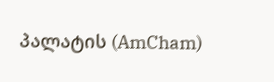პალატის (AmCham)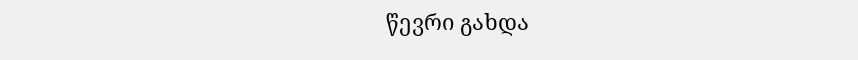წევრი გახდა